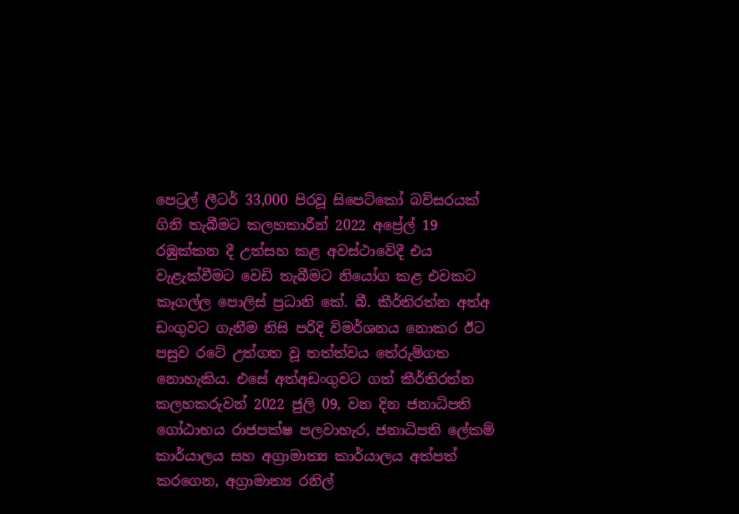පෙට්‍රල් ලීටර් 33,000 පිරවූ සිපෙට්කෝ බව්සරයක් ගිනි තැබීමට කලහකාරීන් 2022 අප්‍රේල් 19 රඹුක්කන දී උත්සහ කළ අවස්ථාවේදී එය වැළැක්වීමට වෙඩි තැබීමට නියෝග කළ එවකට කෑගල්ල පොලිස් ප්‍රධානි කේ. බී. කීර්තිරත්න අත්අ ඩංගුවට ගැනීම නිසි පරිදි විමර්ශනය නොකර ඊට පසුව රටේ උත්ගත වූ තත්ත්වය තේරුම්ගත නොහැකිය. එසේ අත්අඩංගුවට ගත් කීර්තිරත්න කලහකරුවන් 2022 ජුලි 09, වන දින ජනාධිපති ගෝඨාභය රාජපක්ෂ පලවාහැර, ජනාධිපති ලේකම් කාර්යාලය සහ අග්‍රාමාත්‍ය කාර්යාලය අත්පත් කරගෙන, අග්‍රාමාත්‍ය රනිල්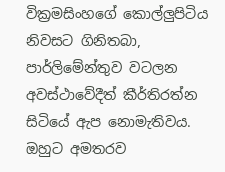වික්‍රමසිංහගේ කොල්ලුපිටිය නිවසට ගිනිතබා, පාර්ලිමේන්තුව වටලන අවස්ථාවේදීත් කීර්තිරත්න සිටියේ ඇප නොමැතිවය. ඔහුට අමතරව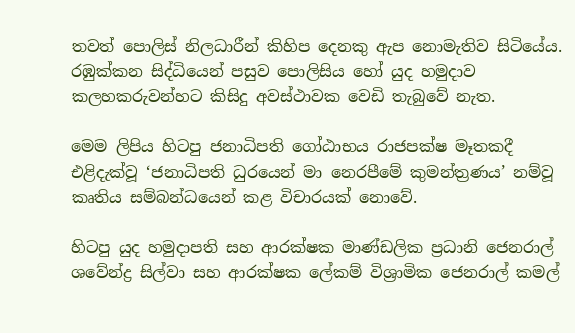තවත් පොලිස් නිලධාරීන් කිහිප දෙනකු ඇප නොමැතිව සිටියේය. රඹුක්කන සිද්ධියෙන් පසුව පොලිසිය හෝ යුද හමුදාව කලහකරුවන්හට කිසිදු අවස්ථාවක වෙඩි තැබුවේ නැත.

මෙම ලිපිය හිටපු ජනාධිපති ගෝඨාභය රාජපක්ෂ මෑතකදී එළිදැක්වූ ‘ජනාධිපති ධුරයෙන් මා නෙරපීමේ කුමන්ත්‍රණය’ නම්වූ කෘතිය සම්බන්ධයෙන් කළ විචාරයක් නොවේ.

හිටපු යුද හමුදාපති සහ ආරක්ෂක මාණ්ඩලික ප්‍රධානි ජෙනරාල් ශවේන්ද්‍ර සිල්වා සහ ආරක්ෂක ලේකම් විශ්‍රාමික ජෙනරාල් කමල්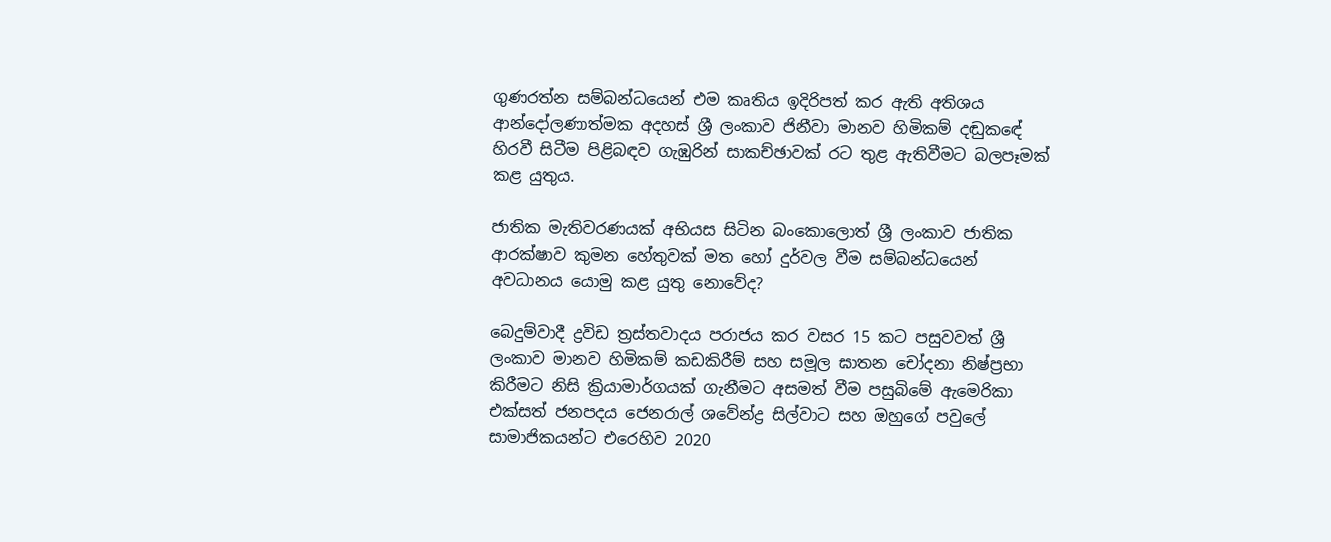ගුණරත්න සම්බන්ධයෙන් එම කෘතිය ඉදිරිපත් කර ඇති අතිශය ආන්දෝලණාත්මක අදහස් ශ්‍රී ලංකාව ජිනීවා මානව හිමිකම් දඬුකඳේ හිරවී සිටීම පිළිබඳව ගැඹුරින් සාකච්ඡාවක් රට තුළ ඇතිවීමට බලපෑමක් කළ යුතුය.

ජාතික මැතිවරණයක් අභියස සිටින බංකොලොත් ශ්‍රී ලංකාව ජාතික ආරක්ෂාව කුමන හේතුවක් මත හෝ දුර්වල වීම සම්බන්ධයෙන් අවධානය යොමු කළ යුතු නොවේද?

බෙදුම්වාදී ද්‍රවිඩ ත්‍රස්තවාදය පරාජය කර වසර 15 කට පසුවවත් ශ්‍රී ලංකාව මානව හිමිකම් කඩකිරීම් සහ සමූල ඝාතන චෝදනා නිෂ්ප්‍රභා කිරීමට නිසි ක්‍රියාමාර්ගයක් ගැනීමට අසමත් වීම පසුබිමේ ඇමෙරිකා එක්සත් ජනපදය ජෙනරාල් ශවේන්ද්‍ර සිල්වාට සහ ඔහුගේ පවුලේ සාමාජිකයන්ට එරෙහිව 2020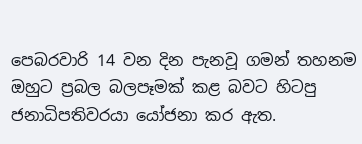පෙබරවාරි 14 වන දින පැනවූ ගමන් තහනම ඔහුට ප්‍රබල බලපෑමක් කළ බවට හිටපු ජනාධිපතිවරයා යෝජනා කර ඇත.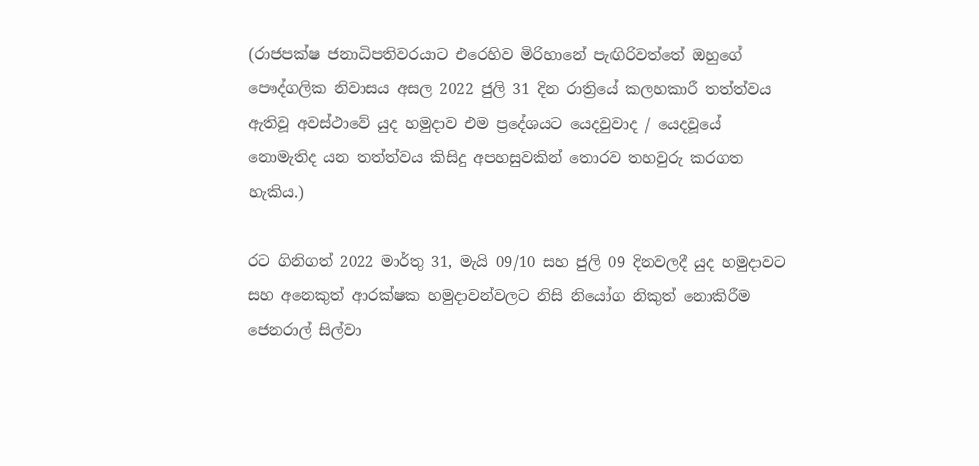(රාජපක්ෂ ජනාධිපතිවරයාට එරෙහිව මිරිහානේ පැඟිරිවත්තේ ඔහුගේ පෞද්ගලික නිවාසය අසල 2022 ජුලි 31 දින රාත්‍රියේ කලහකාරී තත්ත්වය ඇතිවූ අවස්ථාවේ යුද හමුදාව එම ප්‍රදේශයට යෙදවුවාද / යෙදවූයේ නොමැතිද යන තත්ත්වය කිසිදු අපහසුවකින් තොරව තහවුරු කරගත හැකිය.)

රට ගිනිගත් 2022 මාර්තු 31, මැයි 09/10 සහ ජුලි 09 දිනවලදී යුද හමුදාවට සහ අනෙකුත් ආරක්ෂක හමුදාවන්වලට නිසි නියෝග නිකුත් නොකිරීම ජෙනරාල් සිල්වා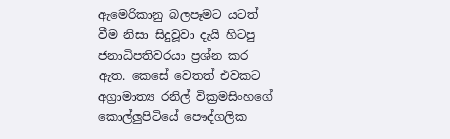ඇමෙරිකානු බලපෑමට යටත් වීම නිසා සිදුවූවා දැයි හිටපු ජනාධිපතිවරයා ප්‍රශ්න කර ඇත. කෙසේ වෙතත් එවකට අග්‍රාමාත්‍ය රනිල් වික්‍රමසිංහගේ කොල්ලුපිටියේ පෞද්ගලික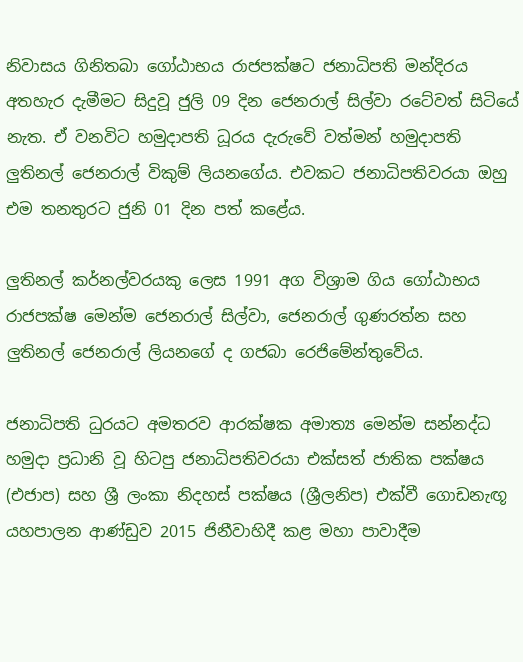නිවාසය ගිනිතබා ගෝඨාභය රාජපක්ෂට ජනාධිපති මන්දිරය අතහැර දැමීමට සිදුවූ ජුලි 09 දින ජෙනරාල් සිල්වා රටේවත් සිටියේ නැත. ඒ වනවිට හමුදාපති ධූරය දැරුවේ වත්මන් හමුදාපති ලුතිනල් ජෙනරාල් විකුම් ලියනගේය. එවකට ජනාධිපතිවරයා ඔහු එම තනතුරට ජුනි 01 දින පත් කළේය.

ලුතිනල් කර්නල්වරයකු ලෙස 1991 අග විශ්‍රාම ගිය ගෝඨාභය රාජපක්ෂ මෙන්ම ජෙනරාල් සිල්වා, ජෙනරාල් ගුණරත්න සහ ලුතිනල් ජෙනරාල් ලියනගේ ද ගජබා රෙජිමේන්තුවේය.

ජනාධිපති ධුරයට අමතරව ආරක්ෂක අමාත්‍ය මෙන්ම සන්නද්ධ හමුදා ප්‍රධානි වූ හිටපු ජනාධිපතිවරයා එක්සත් ජාතික පක්ෂය (එජාප) සහ ශ්‍රී ලංකා නිදහස් පක්ෂය (ශ්‍රීලනිප) එක්වී ගොඩනැඟූ යහපාලන ආණ්ඩුව 2015 ජිනීවාහිදී කළ මහා පාවාදීම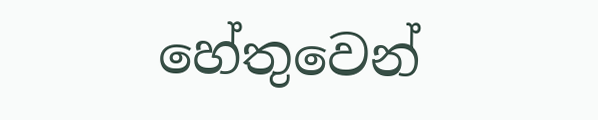හේතුවෙන්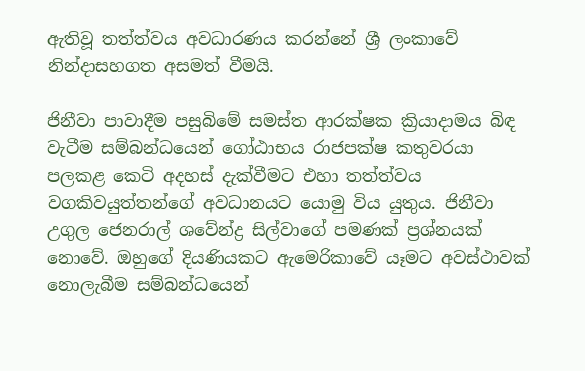ඇතිවූ තත්ත්වය අවධාරණය කරන්නේ ශ්‍රී ලංකාවේ නින්දාසහගත අසමත් වීමයි.

ජිනීවා පාවාදීම පසුබිමේ සමස්ත ආරක්ෂක ක්‍රියාදාමය බිඳ වැටීම සම්බන්ධයෙන් ගෝඨාභය රාජපක්ෂ කතුවරයා පලකළ කෙටි අදහස් දැක්වීමට එහා තත්ත්වය වගකිවයුත්තන්ගේ අවධානයට යොමු විය යුතුය. ජිනීවා උගුල ජෙනරාල් ශවේන්ද්‍ර සිල්වාගේ පමණක් ප්‍රශ්නයක් නොවේ. ඔහුගේ දියණියකට ඇමෙරිකාවේ යෑමට අවස්ථාවක් නොලැබීම සම්බන්ධයෙන්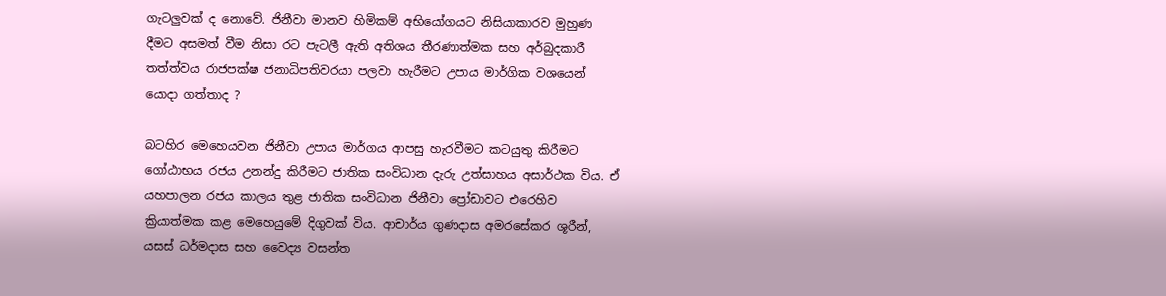ගැටලුවක් ද නොවේ. ජිනීවා මානව හිමිකම් අභියෝගයට නිසියාකාරව මුහුණ දීමට අසමත් වීම නිසා රට පැටලී ඇති අතිශය තීරණාත්මක සහ අර්බුදකාරී තත්ත්වය රාජපක්ෂ ජනාධිපතිවරයා පලවා හැරීමට උපාය මාර්ගික වශයෙන් යොදා ගත්තාද ?

බටහිර මෙහෙයවන ජිනීවා උපාය මාර්ගය ආපසු හැරවීමට කටයුතු කිරීමට ගෝඨාභය රජය උනන්දු කිරීමට ජාතික සංවිධාන දැරු උත්සාහය අසාර්ථක විය. ඒ යහපාලන රජය කාලය තුළ ජාතික සංවිධාන ජිනීවා ප්‍රෝඩාවට එරෙහිව ක්‍රියාත්මක කළ මෙහෙයුමේ දිගුවක් විය. ආචාර්ය ගුණදාස අමරසේකර ශූරීන්, යසස් ධර්මදාස සහ වෛද්‍ය වසන්ත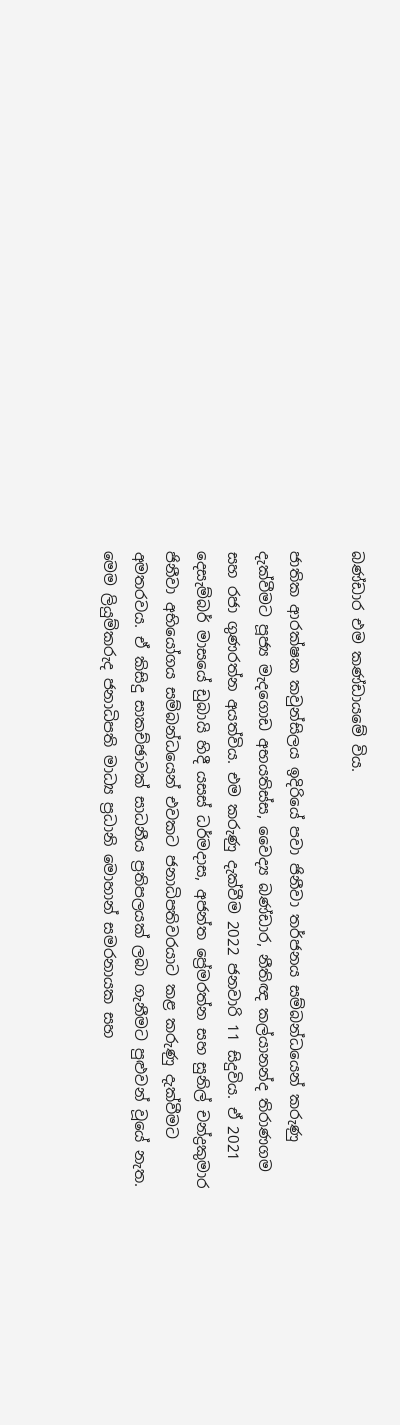බණ්ඩාර එම කණ්ඩායමේ විය.

ජාතික ආරක්ෂක කවුන්සිලය ඉදිරියේ පවා ජිනීවා තර්ජනය සම්බන්ධයෙන් කරුණු දැක්වීමට පූජ්‍ය මැදගොඩ අභයතිස්ස, වෛද්‍ය බණ්ඩාර, නීතිඥ කල්යානන්ද තිරාණගම සහ රජා ගුණරත්න අයත්විය. එම කරුණු දැක්වීම 2022 ජනවාරි 11 සිදුවිය. ඒ 2021 දෙසැම්බර් මාසයේ ඩුබායි හිදී යසස් ධර්මදාස, අජන්ත ප්‍රේමරත්න සහ සුනිල් චන්ද්‍රකුමාර ජිනීවා අභියෝගය සම්බන්ධයෙන් එවකට ජනාධිපතිවරයාට කළ කරුණු දැක්වීමට අමතරවය. ඒ කිසිදු සාකච්ඡාවක් සාධනීය ප්‍රතිපලයක් ලබා ගැනීමට පුළුවන් වූයේ නැත. මෙම ලියුම්කරුද ජනාධිපති මාධ්‍ය ප්‍රධානි මොහාන් සමරනායක සහ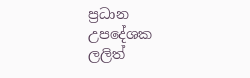ප්‍රධාන උපදේශක ලලිත්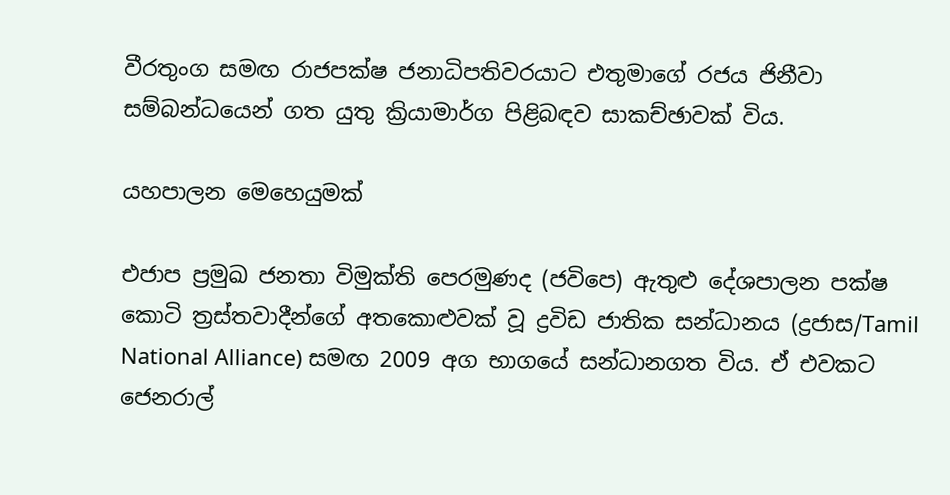වීරතුංග සමඟ රාජපක්ෂ ජනාධිපතිවරයාට එතුමාගේ රජය ජිනීවා සම්බන්ධයෙන් ගත යුතු ක්‍රියාමාර්ග පිළිබඳව සාකච්ඡාවක් විය.

යහපාලන මෙහෙයුමක්

එජාප ප්‍රමුඛ ජනතා විමුක්ති පෙරමුණද (ජවිපෙ) ඇතුළු දේශපාලන පක්ෂ කොටි ත්‍රස්තවාදීන්ගේ අතකොළුවක් වූ ද්‍රවිඩ ජාතික සන්ධානය (ද්‍රජාස/Tamil National Alliance) සමඟ 2009 අග භාගයේ සන්ධානගත විය. ඒ එවකට ජෙනරාල්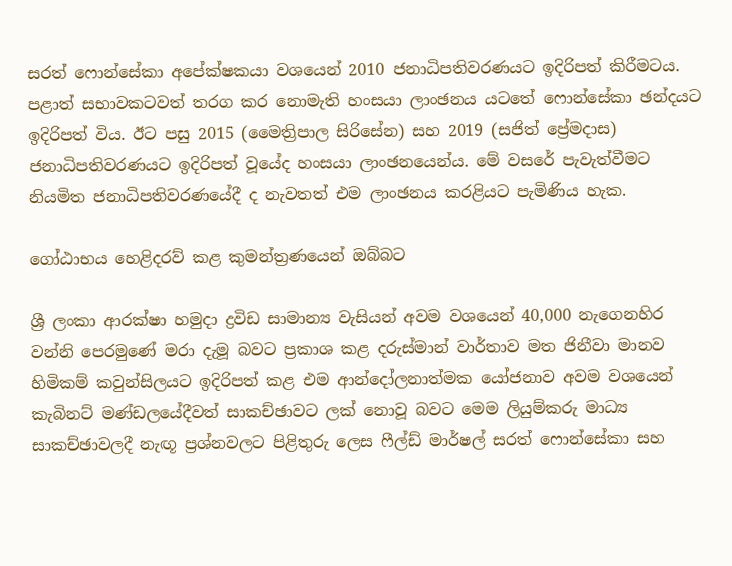සරත් ෆොන්සේකා අපේක්ෂකයා වශයෙන් 2010 ජනාධිපතිවරණයට ඉදිරිපත් කිරීමටය. පළාත් සභාවකටවත් තරග කර නොමැති හංසයා ලාංඡනය යටතේ ෆොන්සේකා ඡන්දයට ඉදිරිපත් විය. ඊට පසු 2015 (මෛත්‍රිපාල සිරිසේන) සහ 2019 (සජිත් ප්‍රේමදාස) ජනාධිපතිවරණයට ඉදිරිපත් වූයේද හංසයා ලාංඡනයෙන්ය. මේ වසරේ පැවැත්වීමට නියමිත ජනාධිපතිවරණයේදී ද නැවතත් එම ලාංඡනය කරළියට පැමිණිය හැක.

ගෝඨාභය හෙළිදරව් කළ කුමන්ත්‍රණයෙන් ඔබ්බට

ශ්‍රී ලංකා ආරක්ෂා හමුදා ද්‍රවිඩ සාමාන්‍ය වැසියන් අවම වශයෙන් 40,000 නැගෙනහිර වන්නි පෙරමුණේ මරා දැමූ බවට ප්‍රකාශ කළ දරුස්මාන් වාර්තාව මත ජිනීවා මානව හිමිකම් කවුන්සිලයට ඉදිරිපත් කළ එම ආන්දෝලනාත්මක යෝජනාව අවම වශයෙන් කැබිනට් මණ්ඩලයේදීවත් සාකච්ඡාවට ලක් නොවූ බවට මෙම ලියුම්කරු මාධ්‍ය සාකච්ඡාවලදී නැඟූ ප්‍රශ්නවලට පිළිතුරු ලෙස ෆීල්ඩ් මාර්ෂල් සරත් ෆොන්සේකා සහ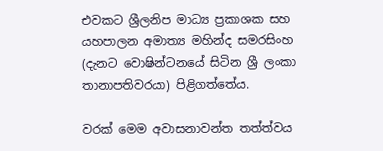එවකට ශ්‍රීලනිප මාධ්‍ය ප්‍රකාශක සහ යහපාලන අමාත්‍ය මහින්ද සමරසිංහ (දැනට වොෂින්ටනයේ සිටින ශ්‍රී ලංකා තානාපතිවරයා) පිළිගත්තේය.

වරක් මෙම අවාසනාවන්ත තත්ත්වය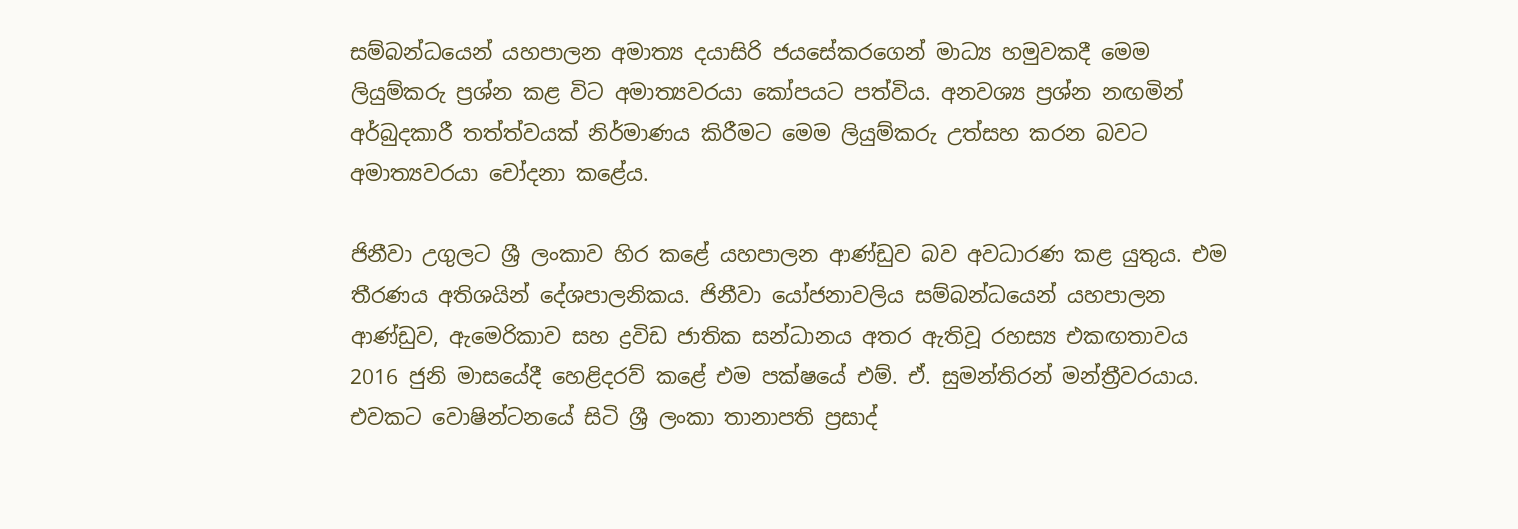සම්බන්ධයෙන් යහපාලන අමාත්‍ය දයාසිරි ජයසේකරගෙන් මාධ්‍ය හමුවකදී මෙම ලියුම්කරු ප්‍රශ්න කළ විට අමාත්‍යවරයා කෝපයට පත්විය. අනවශ්‍ය ප්‍රශ්න නඟමින් අර්බුදකාරී තත්ත්වයක් නිර්මාණය කිරීමට මෙම ලියුම්කරු උත්සහ කරන බවට අමාත්‍යවරයා චෝදනා කළේය.

ජිනීවා උගුලට ශ්‍රී ලංකාව හිර කළේ යහපාලන ආණ්ඩුව බව අවධාරණ කළ යුතුය. එම තීරණය අතිශයින් දේශපාලනිකය. ජිනීවා යෝජනාවලිය සම්බන්ධයෙන් යහපාලන ආණ්ඩුව, ඇමෙරිකාව සහ ද්‍රවිඩ ජාතික සන්ධානය අතර ඇතිවූ රහස්‍ය එකඟතාවය 2016 ජුනි මාසයේදී හෙළිදරව් කළේ එම පක්ෂයේ එම්. ඒ. සුමන්තිරන් මන්ත්‍රීවරයාය. එවකට වොෂින්ටනයේ සිටි ශ්‍රී ලංකා තානාපති ප්‍රසාද්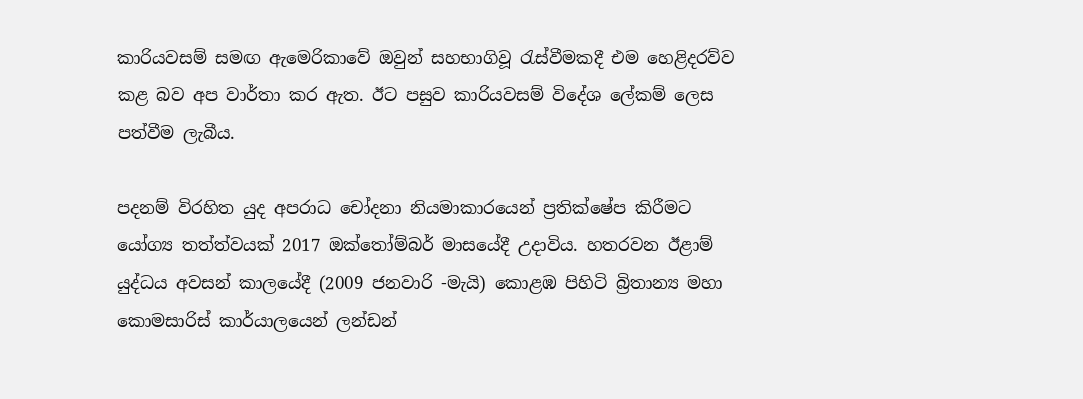කාරියවසම් සමඟ ඇමෙරිකාවේ ඔවුන් සහභාගිවූ රැස්වීමකදී එම හෙළිදරව්ව කළ බව අප වාර්තා කර ඇත. ඊට පසුව කාරියවසම් විදේශ ලේකම් ලෙස පත්වීම ලැබීය.

පදනම් විරහිත යුද අපරාධ චෝදනා නියමාකාරයෙන් ප්‍රතික්ෂේප කිරීමට යෝග්‍ය තත්ත්වයක් 2017 ඔක්තෝම්බර් මාසයේදී උදාවිය. හතරවන ඊළාම් යුද්ධය අවසන් කාලයේදී (2009 ජනවාරි -මැයි) කොළඹ පිහිටි බ්‍රිතාන්‍ය මහා කොමසාරිස් කාර්යාලයෙන් ලන්ඩන්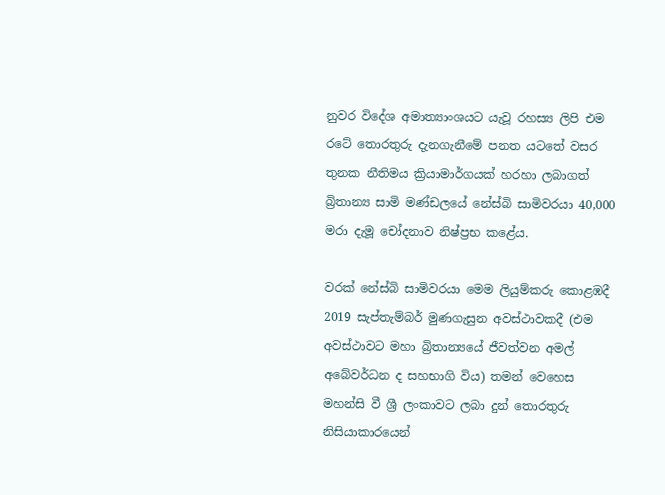නුවර විදේශ අමාත්‍යාංශයට යැවූ රහස්‍ය ලිපි එම රටේ තොරතුරු දැනගැනීමේ පනත යටතේ වසර තුනක නීතිමය ක්‍රියාමාර්ගයක් හරහා ලබාගත් බ්‍රිතාන්‍ය සාමි මණ්ඩලයේ නේස්බි සාමිවරයා 40,000 මරා දැමූ චෝදනාව නිෂ්ප්‍රභ කළේය.

වරක් නේස්බි සාමිවරයා මෙම ලියුම්කරු කොළඹදී 2019 සැප්තැම්බර් මුණගැසුන අවස්ථාවකදී (එම අවස්ථාවට මහා බ්‍රිතාන්‍යයේ ජීවත්වන අමල් අබේවර්ධන ද සහභාගි විය) තමන් වෙහෙස මහන්සි වී ශ්‍රී ලංකාවට ලබා දුන් තොරතුරු නිසියාකාරයෙන්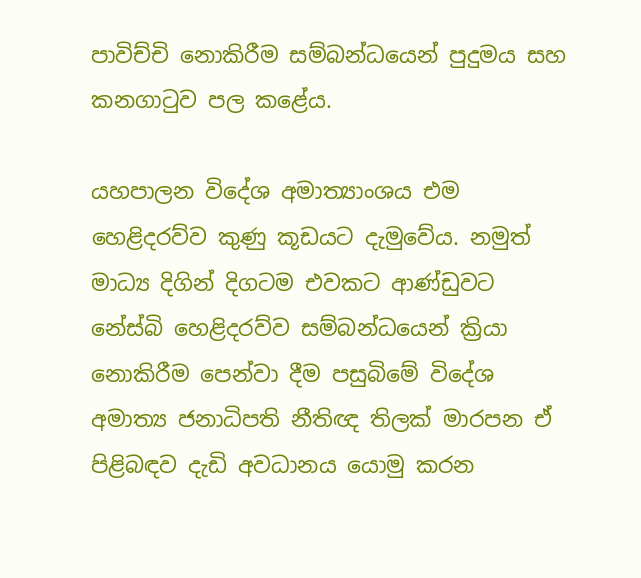පාවිච්චි නොකිරීම සම්බන්ධයෙන් පුදුමය සහ කනගාටුව පල කළේය.

යහපාලන විදේශ අමාත්‍යාංශය එම හෙළිදරව්ව කුණු කූඩයට දැමුවේය. නමුත් මාධ්‍ය දිගින් දිගටම එවකට ආණ්ඩුවට නේස්බි හෙළිදරව්ව සම්බන්ධයෙන් ක්‍රියා නොකිරීම පෙන්වා දීම පසුබිමේ විදේශ අමාත්‍ය ජනාධිපති නීතිඥ තිලක් මාරපන ඒ පිළිබඳව දැඩි අවධානය යොමු කරන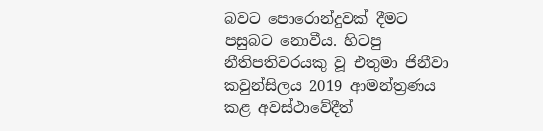බවට පොරොන්දුවක් දීමට පසුබට නොවීය. හිටපු නීතිපතිවරයකු වූ එතුමා ජිනීවා කවුන්සිලය 2019 ආමන්ත්‍රණය කළ අවස්ථාවේදීත්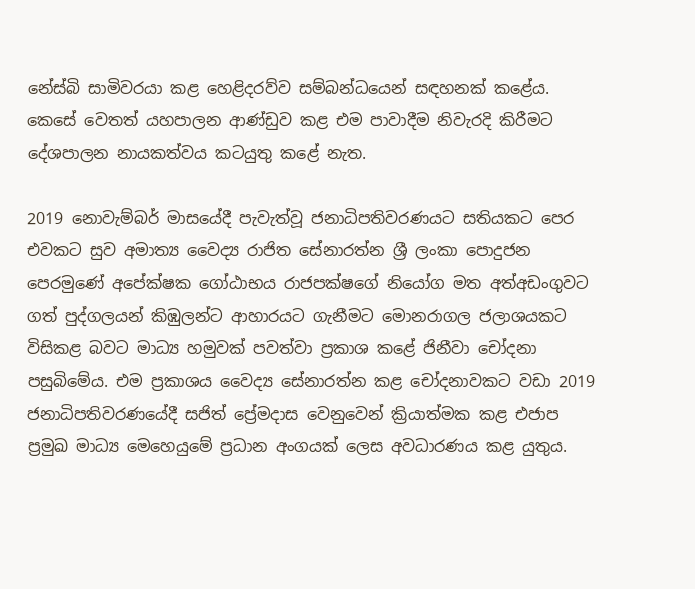නේස්බි සාමිවරයා කළ හෙළිදරව්ව සම්බන්ධයෙන් සඳහනක් කළේය. කෙසේ වෙතත් යහපාලන ආණ්ඩුව කළ එම පාවාදීම නිවැරදි කිරීමට දේශපාලන නායකත්වය කටයුතු කළේ නැත.

2019 නොවැම්බර් මාසයේදී පැවැත්වූ ජනාධිපතිවරණයට සතියකට පෙර එවකට සුව අමාත්‍ය වෛද්‍ය රාජිත සේනාරත්න ශ්‍රී ලංකා පොදුජන පෙරමුණේ අපේක්ෂක ගෝඨාභය රාජපක්ෂගේ නියෝග මත අත්අඩංගුවට ගත් පුද්ගලයන් කිඹුලන්ට ආහාරයට ගැනීමට මොනරාගල ජලාශයකට විසිකළ බවට මාධ්‍ය හමුවක් පවත්වා ප්‍රකාශ කළේ ජිනීවා චෝදනා පසුබිමේය. එම ප්‍රකාශය වෛද්‍ය සේනාරත්න කළ චෝදනාවකට වඩා 2019 ජනාධිපතිවරණයේදී සජිත් ප්‍රේමදාස වෙනුවෙන් ක්‍රියාත්මක කළ එජාප ප්‍රමුඛ මාධ්‍ය මෙහෙයුමේ ප්‍රධාන අංගයක් ලෙස අවධාරණය කළ යුතුය.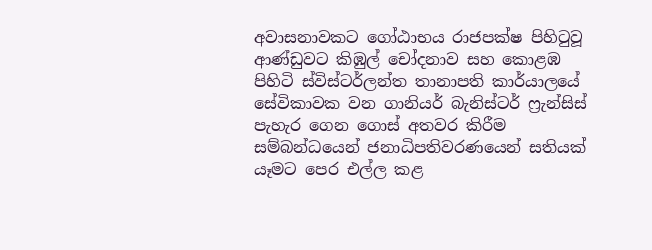අවාසනාවකට ගෝඨාභය රාජපක්ෂ පිහිටුවූ ආණ්ඩුවට කිඹුල් චෝදනාව සහ කොළඹ පිහිටි ස්විස්ටර්ලන්ත තානාපති කාර්යාලයේ සේවිකාවක වන ගානියර් බැනිස්ටර් ෆ්‍රැන්සිස් පැහැර ගෙන ගොස් අතවර කිරීම සම්බන්ධයෙන් ජනාධිපතිවරණයෙන් සතියක් යෑමට පෙර එල්ල කළ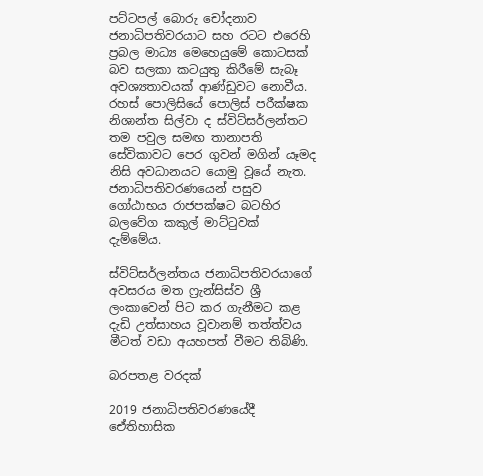පට්ටපල් බොරු චෝදනාව ජනාධිපතිවරයාට සහ රටට එරෙහි ප්‍රබල මාධ්‍ය මෙහෙයුමේ කොටසක් බව සලකා කටයුතු කිරීමේ සැබෑ අවශ්‍යතාවයක් ආණ්ඩුවට නොවීය. රහස් පොලිසියේ පොලිස් පරීක්ෂක නිශාන්ත සිල්වා ද ස්විට්සර්ලන්තට තම පවුල සමඟ තානාපති සේවිකාවට පෙර ගුවන් මගින් යෑමද නිසි අවධානයට යොමු වූයේ නැත. ජනාධිපතිවරණයෙන් පසුව ගෝඨාභය රාජපක්ෂට බටහිර බලවේග කකුල් මාට්ටුවක් දැම්මේය.

ස්විට්සර්ලන්තය ජනාධිපතිවරයාගේ අවසරය මත ෆ්‍රැන්සිස්ව ශ්‍රී ලංකාවෙන් පිට කර ගැනීමට කළ දැඩි උත්සාහය වූවානම් තත්ත්වය මීටත් වඩා අයහපත් වීමට තිබිණි.

බරපතළ වරදක්

2019 ජනාධිපතිවරණයේදී ඓ්තිහාසික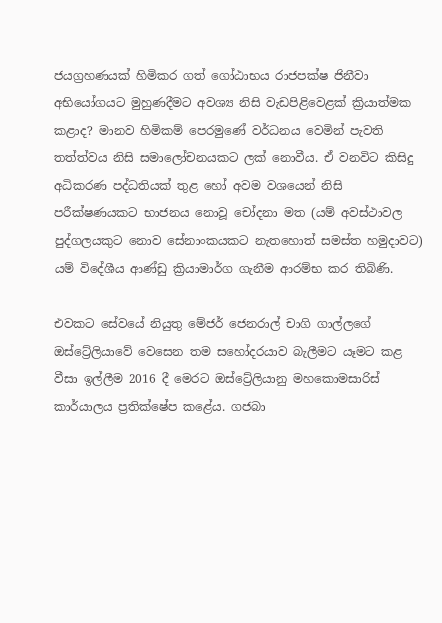ජයග්‍රහණයක් හිමිකර ගත් ගෝඨාභය රාජපක්ෂ ජිනීවා අභියෝගයට මුහුණදීමට අවශ්‍ය නිසි වැඩපිළිවෙළක් ක්‍රියාත්මක කළාද? මානව හිමිකම් පෙරමුණේ වර්ධනය වෙමින් පැවති තත්ත්වය නිසි සමාලෝචනයකට ලක් නොවීය. ඒ වනවිට කිසිදු අධිකරණ පද්ධතියක් තුළ හෝ අවම වශයෙන් නිසි පරීක්ෂණයකට භාජනය නොවූ චෝදනා මත (යම් අවස්ථාවල පුද්ගලයකුට නොව සේනාංකයකට නැතහොත් සමස්ත හමුදාවට) යම් විදේශීය ආණ්ඩු ක්‍රියාමාර්ග ගැනීම ආරම්භ කර තිබිණි.

එවකට සේවයේ නියුතු මේජර් ජෙනරාල් චාගි ගාල්ලගේ ඔස්ට්‍රේලියාවේ වෙසෙන තම සහෝදරයාව බැලීමට යෑමට කළ වීසා ඉල්ලීම 2016 දී මෙරට ඔස්ට්‍රේලියානු මහකොමසාරිස් කාර්යාලය ප්‍රතික්ෂේප කළේය. ගජබා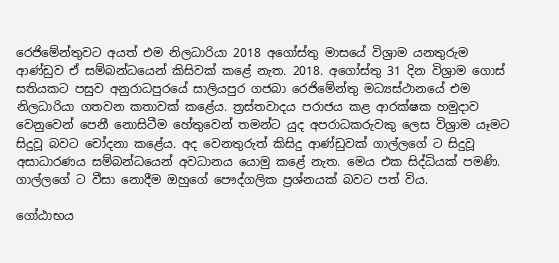රෙජිමේන්තුවට අයත් එම නිලධාරියා 2018 අගෝස්තු මාසයේ විශ්‍රාම යනතුරුම ආණ්ඩුව ඒ සම්බන්ධයෙන් කිසිවක් කළේ නැත. 2018. අගෝස්තු 31 දින විශ්‍රාම ගොස් සතියකට පසුව අනුරාධපුරයේ සාලියපුර ගජබා රෙජිමේන්තු මධ්‍යස්ථානයේ එම නිලධාරියා ගතවන කතාවක් කළේය. ත්‍රස්තවාදය පරාජය කළ ආරක්ෂක හමුදාව වෙනුවෙන් පෙනී නොසිටීම හේතුවෙන් තමන්ට යුද අපරාධකරුවකු ලෙස විශ්‍රාම යෑමට සිදුවූ බවට චෝදනා කළේය. අද වෙනතුරුත් කිසිදු ආණ්ඩුවක් ගාල්ලගේ ට සිදුවූ අසාධාරණය සම්බන්ධයෙන් අවධානය යොමු කළේ නැත. මෙය එක සිද්ධියක් පමණි. ගාල්ලගේ ට වීසා නොදීම ඔහුගේ පෞද්ගලික ප්‍රශ්නයක් බවට පත් විය.

ගෝඨාභය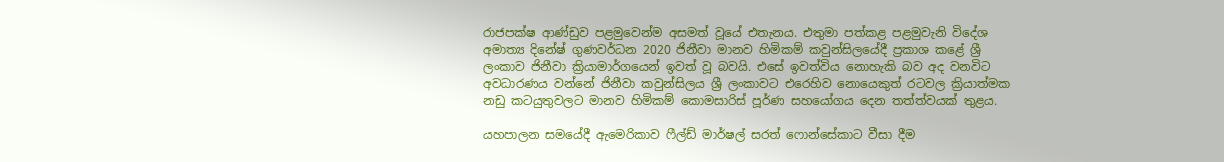රාජපක්ෂ ආණ්ඩුව පළමුවෙන්ම අසමත් වූයේ එතැනය. එතුමා පත්කළ පළමුවැනි විදේශ අමාත්‍ය දිනේෂ් ගුණවර්ධන 2020 ජිනීවා මානව හිමිකම් කවුන්සිලයේදී ප්‍රකාශ කළේ ශ්‍රී ලංකාව ජිනීවා ක්‍රියාමාර්ගයෙන් ඉවත් වූ බවයි. එසේ ඉවත්විය නොහැකි බව අද වනවිට අවධාරණය වන්නේ ජිනීවා කවුන්සිලය ශ්‍රී ලංකාවට එරෙහිව නොයෙකුත් රටවල ක්‍රියාත්මක නඩු කටයුතුවලට මානව හිමිකම් කොමසාරිස් පූර්ණ සහයෝගය දෙන තත්ත්වයක් තුළය.

යහපාලන සමයේදී ඇමෙරිකාව ෆීල්ඩ් මාර්ෂල් සරත් ෆොන්සේකාට වීසා දීම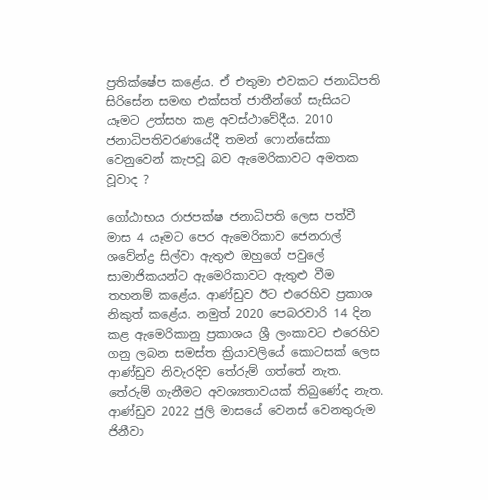ප්‍රතික්ෂේප කළේය. ඒ එතුමා එවකට ජනාධිපති සිරිසේන සමඟ එක්සත් ජාතීන්ගේ සැසියට යෑමට උත්සහ කළ අවස්ථාවේදීය. 2010 ජනාධිපතිවරණයේදී තමන් ෆොන්සේකා වෙනුවෙන් කැපවූ බව ඇමෙරිකාවට අමතක වූවාද ?

ගෝඨාභය රාජපක්ෂ ජනාධිපති ලෙස පත්වී මාස 4 යෑමට පෙර ඇමෙරිකාව ජෙනරාල් ශවේන්ද්‍ර සිල්වා ඇතුළු ඔහුගේ පවුලේ සාමාජිකයන්ට ඇමෙරිකාවට ඇතුළු වීම තහනම් කළේය. ආණ්ඩුව ඊට එරෙහිව ප්‍රකාශ නිකුත් කළේය. නමුත් 2020 පෙබරවාරි 14 දින කළ ඇමෙරිකානු ප්‍රකාශය ශ්‍රී ලංකාවට එරෙහිව ගනු ලබන සමස්ත ක්‍රියාවලියේ කොටසක් ලෙස ආණ්ඩුව නිවැරදිව තේරුම් ගත්තේ නැත. තේරුම් ගැනීමට අවශ්‍යතාවයක් තිබුණේද නැත. ආණ්ඩුව 2022 ජුලි මාසයේ වෙනස් වෙනතුරුම ජිනීවා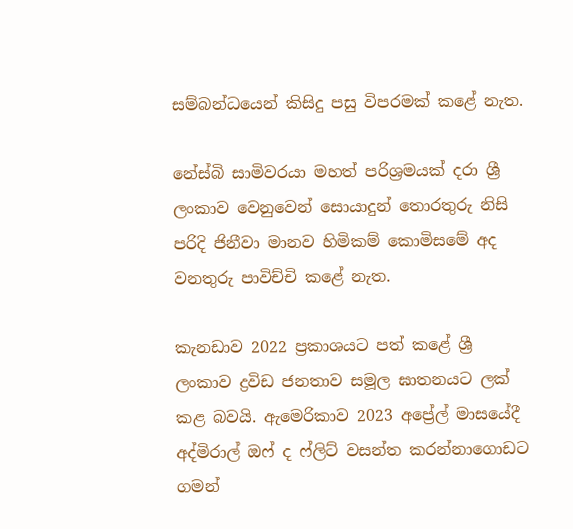සම්බන්ධයෙන් කිසිදු පසු විපරමක් කළේ නැත.

නේස්බි සාමිවරයා මහත් පරිශ්‍රමයක් දරා ශ්‍රී ලංකාව වෙනුවෙන් සොයාදුන් තොරතුරු නිසි පරිදි ජිනීවා මානව හිමිකම් කොමිසමේ අද වනතුරු පාවිච්චි කළේ නැත.

කැනඩාව 2022 ප්‍රකාශයට පත් කළේ ශ්‍රී ලංකාව ද්‍රවිඩ ජනතාව සමූල ඝාතනයට ලක් කළ බවයි. ඇමෙරිකාව 2023 අප්‍රේල් මාසයේදී අද්මිරාල් ඔෆ් ද ෆ්ලිට් වසන්ත කරන්නාගොඩට ගමන්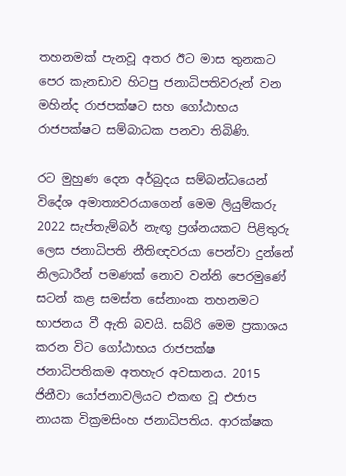තහනමක් පැනවූ අතර ඊට මාස තුනකට පෙර කැනඩාව හිටපු ජනාධිපතිවරුන් වන මහින්ද රාජපක්ෂට සහ ගෝඨාභය රාජපක්ෂට සම්බාධක පනවා තිබිණි.

රට මුහුණ දෙන අර්බුදය සම්බන්ධයෙන් විදේශ අමාත්‍යවරයාගෙන් මෙම ලියුම්කරු 2022 සැප්තැම්බර් නැඟූ ප්‍රශ්නයකට පිළිතුරු ලෙස ජනාධිපති නීතිඥවරයා පෙන්වා දුන්නේ නිලධාරීන් පමණක් නොව වන්නි පෙරමුණේ සටන් කළ සමස්ත සේනාංක තහනමට භාජනය වී ඇති බවයි. සබ්රි මෙම ප්‍රකාශය කරන විට ගෝඨාභය රාජපක්ෂ ජනාධිපතිකම අතහැර අවසානය. 2015 ජිනීවා යෝජනාවලියට එකඟ වූ එජාප නායක වික්‍රමසිංහ ජනාධිපතිය. ආරක්ෂක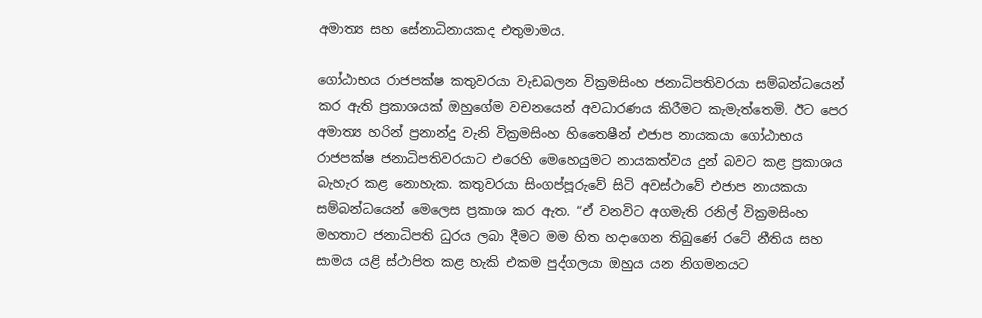අමාත්‍ය සහ සේනාධිනායකද එතුමාමය.

ගෝඨාභය රාජපක්ෂ කතුවරයා වැඩබලන වික්‍රමසිංහ ජනාධිපතිවරයා සම්බන්ධයෙන් කර ඇති ප්‍රකාශයක් ඔහුගේම වචනයෙන් අවධාරණය කිරීමට කැමැත්තෙමි. ඊට පෙර අමාත්‍ය හරින් ප්‍රනාන්දු වැනි වික්‍රමසිංහ හිතෛෂීන් එජාප නායකයා ගෝඨාභය රාජපක්ෂ ජනාධිපතිවරයාට එරෙහි මෙහෙයුමට නායකත්වය දුන් බවට කළ ප්‍රකාශය බැහැර කළ නොහැක. කතුවරයා සිංගප්පූරුවේ සිටි අවස්ථාවේ එජාප නායකයා සම්බන්ධයෙන් මෙලෙස ප්‍රකාශ කර ඇත. “ඒ වනවිට අගමැති රනිල් වික්‍රමසිංහ මහතාට ජනාධිපති ධුරය ලබා දීමට මම හිත හදාගෙන තිබුණේ රටේ නීතිය සහ සාමය යළි ස්ථාපිත කළ හැකි එකම පුද්ගලයා ඔහුය යන නිගමනයට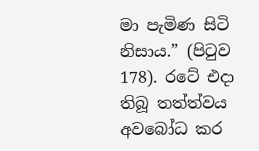මා පැමිණ සිටි නිසාය.” (පිටුව 178). රටේ එදා තිබූ තත්ත්වය අවබෝධ කර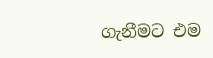ගැනීමට එම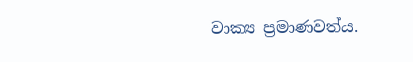වාක්‍ය ප්‍රමාණවත්ය.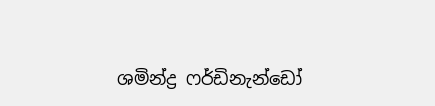ශමින්ද්‍ර ෆර්ඩිනැන්ඩෝ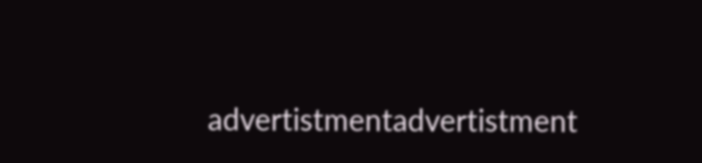advertistmentadvertistment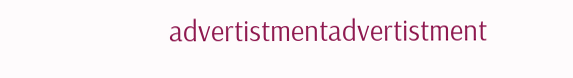advertistmentadvertistment